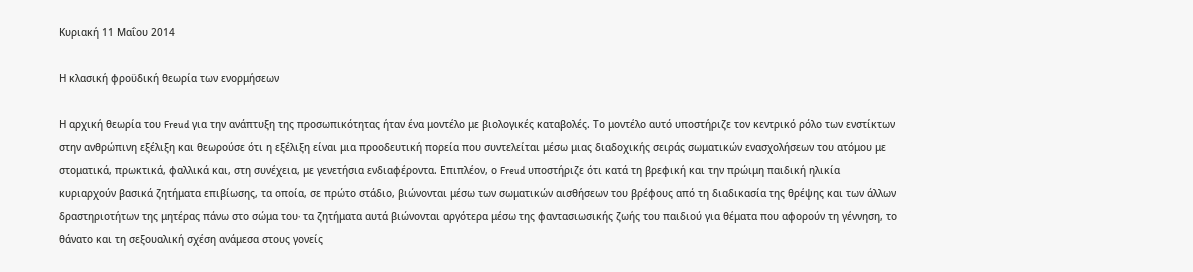Κυριακή 11 Μαΐου 2014

Η κλασική φροϋδική θεωρία των ενορμήσεων

Η αρχική θεωρία του Freud για την ανάπτυξη της προσωπικότητας ήταν ένα μοντέλο με βιολογικές καταβολές. Το μοντέλο αυτό υποστήριζε τον κεντρικό ρόλο των ενστίκτων στην ανθρώπινη εξέλιξη και θεωρούσε ότι η εξέλιξη είναι μια προοδευτική πορεία που συντελείται μέσω μιας διαδοχικής σειράς σωματικών ενασχολήσεων του ατόμου με στοματικά, πρωκτικά, φαλλικά και, στη συνέχεια, με γενετήσια ενδιαφέροντα. Επιπλέον, ο Freud υποστήριζε ότι κατά τη βρεφική και την πρώιμη παιδική ηλικία κυριαρχούν βασικά ζητήματα επιβίωσης, τα οποία, σε πρώτο στάδιο, βιώνονται μέσω των σωματικών αισθήσεων του βρέφους από τη διαδικασία της θρέψης και των άλλων δραστηριοτήτων της μητέρας πάνω στο σώμα του∙ τα ζητήματα αυτά βιώνονται αργότερα μέσω της φαντασιωσικής ζωής του παιδιού για θέματα που αφορούν τη γέννηση, το θάνατο και τη σεξουαλική σχέση ανάμεσα στους γονείς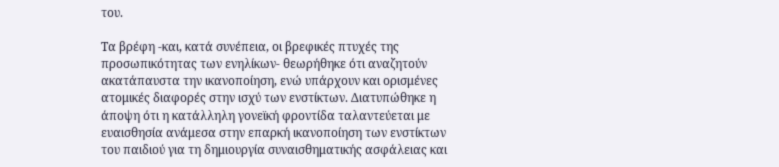του.

Τα βρέφη -και, κατά συνέπεια, οι βρεφικές πτυχές της προσωπικότητας των ενηλίκων- θεωρήθηκε ότι αναζητούν ακατάπαυστα την ικανοποίηση, ενώ υπάρχουν και ορισμένες ατομικές διαφορές στην ισχύ των ενστίκτων. Διατυπώθηκε η άποψη ότι η κατάλληλη γονεϊκή φροντίδα ταλαντεύεται με ευαισθησία ανάμεσα στην επαρκή ικανοποίηση των ενστίκτων του παιδιού για τη δημιουργία συναισθηματικής ασφάλειας και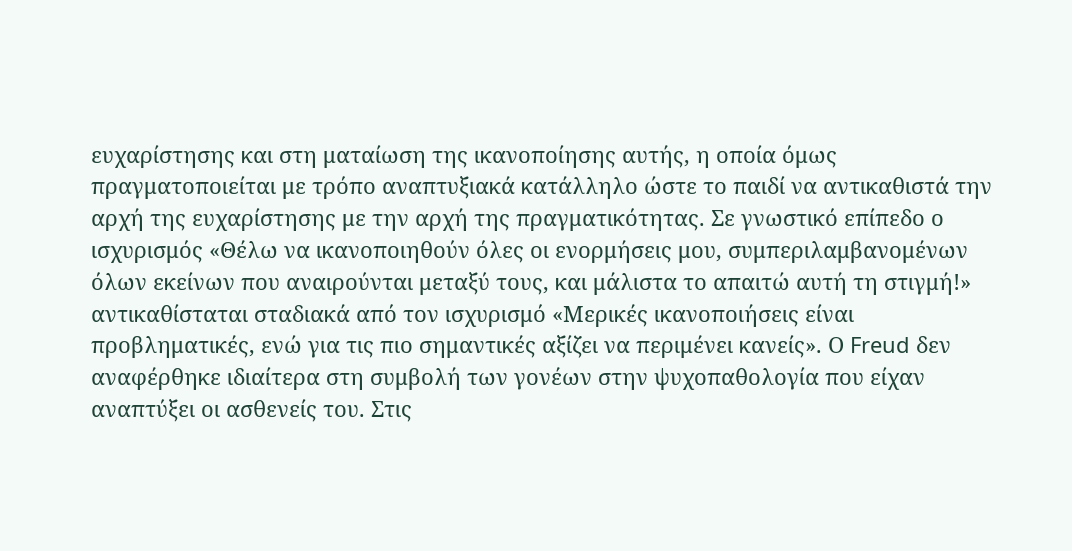ευχαρίστησης και στη ματαίωση της ικανοποίησης αυτής, η οποία όμως πραγματοποιείται με τρόπο αναπτυξιακά κατάλληλο ώστε το παιδί να αντικαθιστά την αρχή της ευχαρίστησης με την αρχή της πραγματικότητας. Σε γνωστικό επίπεδο ο ισχυρισμός «Θέλω να ικανοποιηθούν όλες οι ενορμήσεις μου, συμπεριλαμβανομένων όλων εκείνων που αναιρούνται μεταξύ τους, και μάλιστα το απαιτώ αυτή τη στιγμή!» αντικαθίσταται σταδιακά από τον ισχυρισμό «Μερικές ικανοποιήσεις είναι προβληματικές, ενώ για τις πιο σημαντικές αξίζει να περιμένει κανείς». Ο Freud δεν αναφέρθηκε ιδιαίτερα στη συμβολή των γονέων στην ψυχοπαθολογία που είχαν αναπτύξει οι ασθενείς του. Στις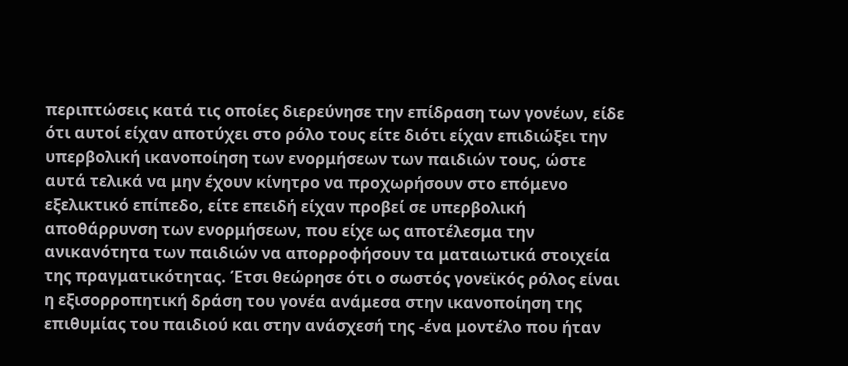περιπτώσεις κατά τις οποίες διερεύνησε την επίδραση των γονέων, είδε ότι αυτοί είχαν αποτύχει στο ρόλο τους είτε διότι είχαν επιδιώξει την υπερβολική ικανοποίηση των ενορμήσεων των παιδιών τους, ώστε αυτά τελικά να μην έχουν κίνητρο να προχωρήσουν στο επόμενο εξελικτικό επίπεδο, είτε επειδή είχαν προβεί σε υπερβολική αποθάρρυνση των ενορμήσεων, που είχε ως αποτέλεσμα την ανικανότητα των παιδιών να απορροφήσουν τα ματαιωτικά στοιχεία της πραγματικότητας. Έτσι θεώρησε ότι ο σωστός γονεϊκός ρόλος είναι η εξισορροπητική δράση του γονέα ανάμεσα στην ικανοποίηση της επιθυμίας του παιδιού και στην ανάσχεσή της -ένα μοντέλο που ήταν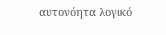αυτονόητα λογικό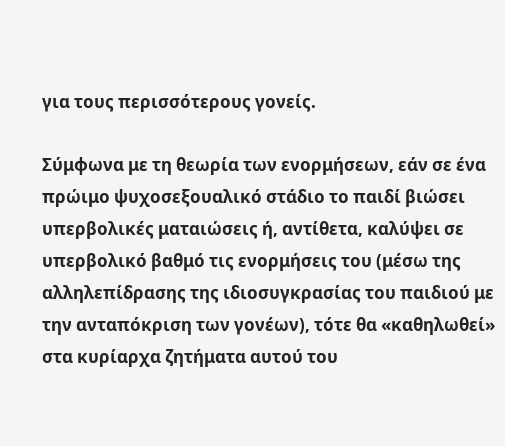για τους περισσότερους γονείς.

Σύμφωνα με τη θεωρία των ενορμήσεων, εάν σε ένα πρώιμο ψυχοσεξουαλικό στάδιο το παιδί βιώσει υπερβολικές ματαιώσεις ή, αντίθετα, καλύψει σε υπερβολικό βαθμό τις ενορμήσεις του (μέσω της αλληλεπίδρασης της ιδιοσυγκρασίας του παιδιού με την ανταπόκριση των γονέων), τότε θα «καθηλωθεί» στα κυρίαρχα ζητήματα αυτού του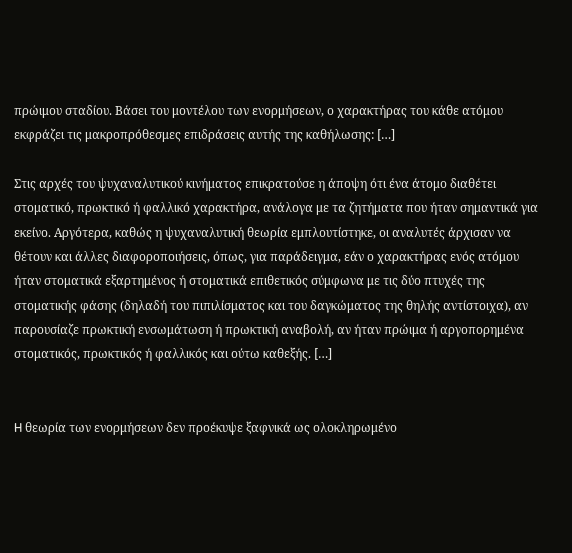πρώιμου σταδίου. Βάσει του μοντέλου των ενορμήσεων, ο χαρακτήρας του κάθε ατόμου εκφράζει τις μακροπρόθεσμες επιδράσεις αυτής της καθήλωσης: […]

Στις αρχές του ψυχαναλυτικού κινήματος επικρατούσε η άποψη ότι ένα άτομο διαθέτει στοματικό, πρωκτικό ή φαλλικό χαρακτήρα, ανάλογα με τα ζητήματα που ήταν σημαντικά για εκείνο. Αργότερα, καθώς η ψυχαναλυτική θεωρία εμπλουτίστηκε, οι αναλυτές άρχισαν να θέτουν και άλλες διαφοροποιήσεις, όπως, για παράδειγμα, εάν ο χαρακτήρας ενός ατόμου ήταν στοματικά εξαρτημένος ή στοματικά επιθετικός σύμφωνα με τις δύο πτυχές της στοματικής φάσης (δηλαδή του πιπιλίσματος και του δαγκώματος της θηλής αντίστοιχα), αν παρουσίαζε πρωκτική ενσωμάτωση ή πρωκτική αναβολή, αν ήταν πρώιμα ή αργοπορημένα στοματικός, πρωκτικός ή φαλλικός και ούτω καθεξής. […]


H θεωρία των ενορμήσεων δεν προέκυψε ξαφνικά ως ολοκληρωμένο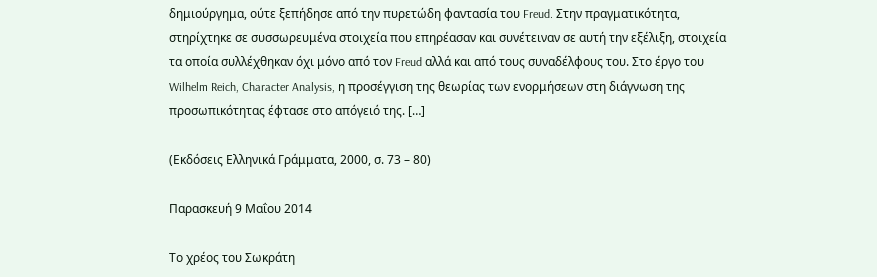δημιούργημα, ούτε ξεπήδησε από την πυρετώδη φαντασία του Freud. Στην πραγματικότητα, στηρίχτηκε σε συσσωρευμένα στοιχεία που επηρέασαν και συνέτειναν σε αυτή την εξέλιξη, στοιχεία τα οποία συλλέχθηκαν όχι μόνο από τον Freud αλλά και από τους συναδέλφους του. Στο έργο του Wilhelm Reich, Character Analysis, η προσέγγιση της θεωρίας των ενορμήσεων στη διάγνωση της προσωπικότητας έφτασε στο απόγειό της. […]

(Εκδόσεις Ελληνικά Γράμματα, 2000, σ. 73 – 80)

Παρασκευή 9 Μαΐου 2014

Το χρέος του Σωκράτη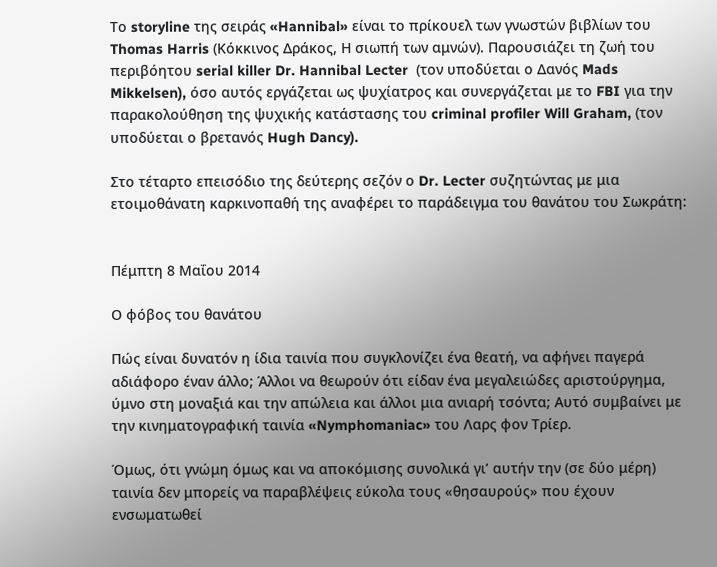Το storyline της σειράς «Hannibal» είναι το πρίκουελ των γνωστών βιβλίων του Thomas Harris (Κόκκινος Δράκος, Η σιωπή των αμνών). Παρουσιάζει τη ζωή του περιβόητου serial killer Dr. Hannibal Lecter  (τον υποδύεται ο Δανός Mads Mikkelsen), όσο αυτός εργάζεται ως ψυχίατρος και συνεργάζεται με το FBI για την παρακολούθηση της ψυχικής κατάστασης του criminal profiler Will Graham, (τον υποδύεται ο βρετανός Hugh Dancy).

Στο τέταρτο επεισόδιο της δεύτερης σεζόν ο Dr. Lecter συζητώντας με μια ετοιμοθάνατη καρκινοπαθή της αναφέρει το παράδειγμα του θανάτου του Σωκράτη:


Πέμπτη 8 Μαΐου 2014

Ο φόβος του θανάτου

Πώς είναι δυνατόν η ίδια ταινία που συγκλονίζει ένα θεατή, να αφήνει παγερά αδιάφορο έναν άλλο; Άλλοι να θεωρούν ότι είδαν ένα μεγαλειώδες αριστούργημα, ύμνο στη μοναξιά και την απώλεια και άλλοι μια ανιαρή τσόντα; Αυτό συμβαίνει με την κινηματογραφική ταινία «Nymphomaniac» του Λαρς φον Τρίερ.

Όμως, ότι γνώμη όμως και να αποκόμισης συνολικά γι’ αυτήν την (σε δύο μέρη) ταινία δεν μπορείς να παραβλέψεις εύκολα τους «θησαυρούς» που έχουν ενσωματωθεί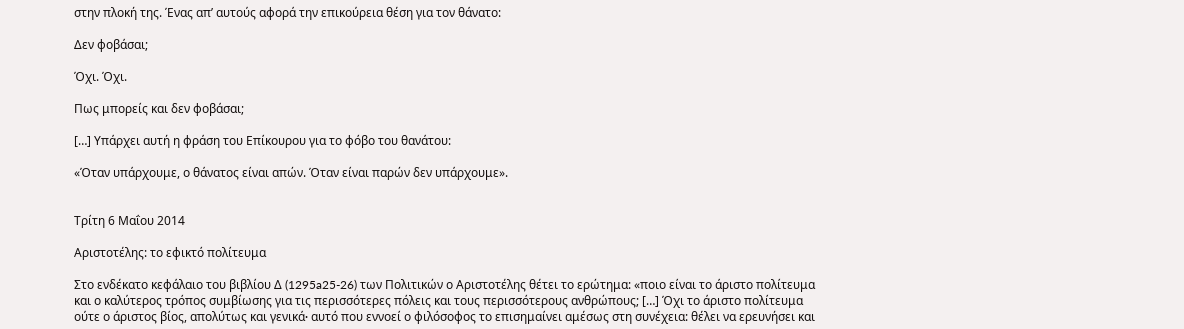στην πλοκή της. Ένας απ’ αυτούς αφορά την επικούρεια θέση για τον θάνατο:

Δεν φοβάσαι;

Όχι. Όχι.

Πως μπορείς και δεν φοβάσαι;

[…] Υπάρχει αυτή η φράση του Επίκουρου για το φόβο του θανάτου:

«Όταν υπάρχουμε, ο θάνατος είναι απών. Όταν είναι παρών δεν υπάρχουμε».


Τρίτη 6 Μαΐου 2014

Αριστοτέλης: το εφικτό πολίτευμα

Στο ενδέκατο κεφάλαιο του βιβλίου Δ (1295a25-26) των Πολιτικών ο Αριστοτέλης θέτει το ερώτημα: «ποιο είναι το άριστο πολίτευμα και ο καλύτερος τρόπος συμβίωσης για τις περισσότερες πόλεις και τους περισσότερους ανθρώπους; […] Όχι το άριστο πολίτευμα ούτε ο άριστος βίος, απολύτως και γενικά∙ αυτό που εννοεί ο φιλόσοφος το επισημαίνει αμέσως στη συνέχεια: θέλει να ερευνήσει και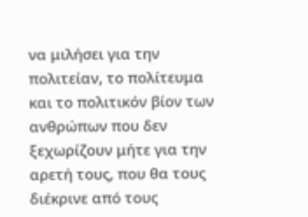να μιλήσει για την πολιτείαν, το πολίτευμα και το πολιτικόν βίον των ανθρώπων που δεν ξεχωρίζουν μήτε για την αρετή τους, που θα τους διέκρινε από τους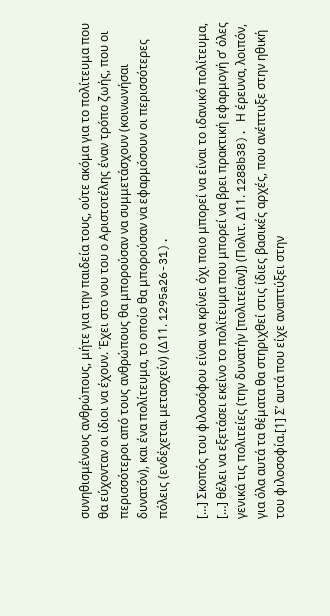συνηθισμένους ανθρώπους, μήτε για την παιδεία τους, ούτε ακόμα για το πολίτευμα που θα εύχονταν οι ίδιοι να έχουν. Έχει στο νου του ο Αριστοτέλης έναν τρόπο ζωής, που οι περισσότεροι από τους ανθρώπους θα μπορούσαν να συμμετάσχουν (κοινωνήσαι δυνατόν), και ένα πολίτευμα, το οποίο θα μπορούσαν να εφαρμόσουν οι περισσότερες πόλεις (ενδέχεται μετασχείν) (Δ11. 1295a26-31).

[…] Σκοπός του φιλοσόφου είναι να κρίνει όχι ποιο μπορεί να είναι το ιδανικό πολίτευμα, […] θέλει να εξετάσει εκείνο το πολίτευμα που μπορεί να βρει πρακτική εφαρμογή σ’ όλες γενικά τις πολιτείες (την δυνατήν [πολιτείαν]) (Πολιτ. Δ11. 1288b38). Η έρευνα, λοιπόν, για όλα αυτά τα θέματα θα στηριχθεί στις ίδιες βασικές αρχές, που ανέπτυξε στην ηθική του φιλοσοφία.[1] Σ’ αυτά που είχε αναπτύξει στην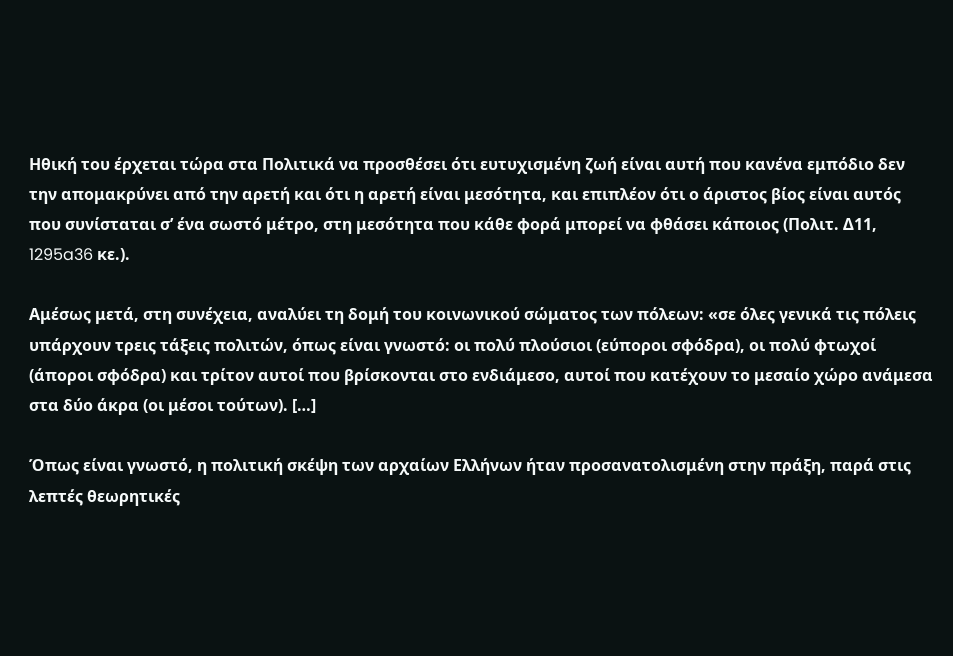Ηθική του έρχεται τώρα στα Πολιτικά να προσθέσει ότι ευτυχισμένη ζωή είναι αυτή που κανένα εμπόδιο δεν την απομακρύνει από την αρετή και ότι η αρετή είναι μεσότητα, και επιπλέον ότι ο άριστος βίος είναι αυτός που συνίσταται σ’ ένα σωστό μέτρο, στη μεσότητα που κάθε φορά μπορεί να φθάσει κάποιος (Πολιτ. Δ11, 1295a36 κε.).

Αμέσως μετά, στη συνέχεια, αναλύει τη δομή του κοινωνικού σώματος των πόλεων: «σε όλες γενικά τις πόλεις υπάρχουν τρεις τάξεις πολιτών, όπως είναι γνωστό: οι πολύ πλούσιοι (εύποροι σφόδρα), οι πολύ φτωχοί (άποροι σφόδρα) και τρίτον αυτοί που βρίσκονται στο ενδιάμεσο, αυτοί που κατέχουν το μεσαίο χώρο ανάμεσα στα δύο άκρα (οι μέσοι τούτων). […]

Όπως είναι γνωστό, η πολιτική σκέψη των αρχαίων Ελλήνων ήταν προσανατολισμένη στην πράξη, παρά στις λεπτές θεωρητικές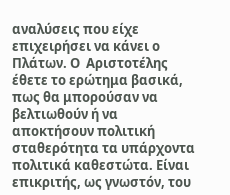αναλύσεις που είχε επιχειρήσει να κάνει ο Πλάτων. Ο  Αριστοτέλης έθετε το ερώτημα βασικά, πως θα μπορούσαν να βελτιωθούν ή να αποκτήσουν πολιτική σταθερότητα τα υπάρχοντα πολιτικά καθεστώτα. Είναι επικριτής, ως γνωστόν, του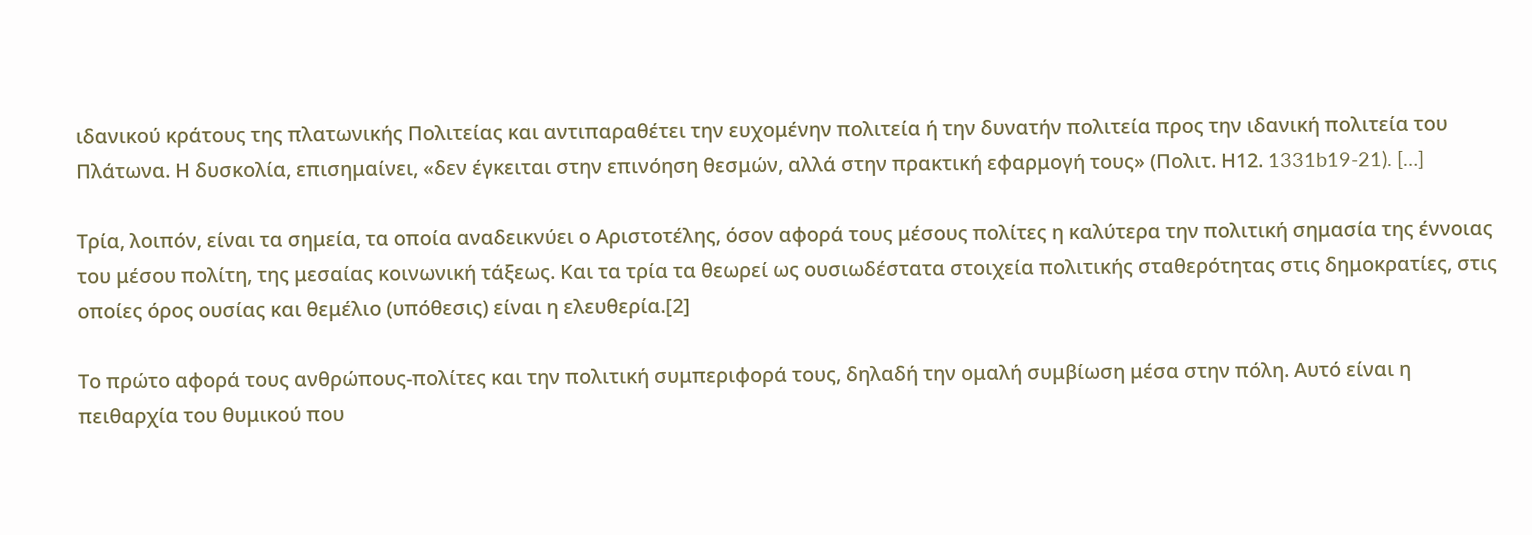ιδανικού κράτους της πλατωνικής Πολιτείας και αντιπαραθέτει την ευχομένην πολιτεία ή την δυνατήν πολιτεία προς την ιδανική πολιτεία του Πλάτωνα. Η δυσκολία, επισημαίνει, «δεν έγκειται στην επινόηση θεσμών, αλλά στην πρακτική εφαρμογή τους» (Πολιτ. Η12. 1331b19-21). […]

Τρία, λοιπόν, είναι τα σημεία, τα οποία αναδεικνύει ο Αριστοτέλης, όσον αφορά τους μέσους πολίτες η καλύτερα την πολιτική σημασία της έννοιας του μέσου πολίτη, της μεσαίας κοινωνική τάξεως. Και τα τρία τα θεωρεί ως ουσιωδέστατα στοιχεία πολιτικής σταθερότητας στις δημοκρατίες, στις οποίες όρος ουσίας και θεμέλιο (υπόθεσις) είναι η ελευθερία.[2]

Το πρώτο αφορά τους ανθρώπους-πολίτες και την πολιτική συμπεριφορά τους, δηλαδή την ομαλή συμβίωση μέσα στην πόλη. Αυτό είναι η πειθαρχία του θυμικού που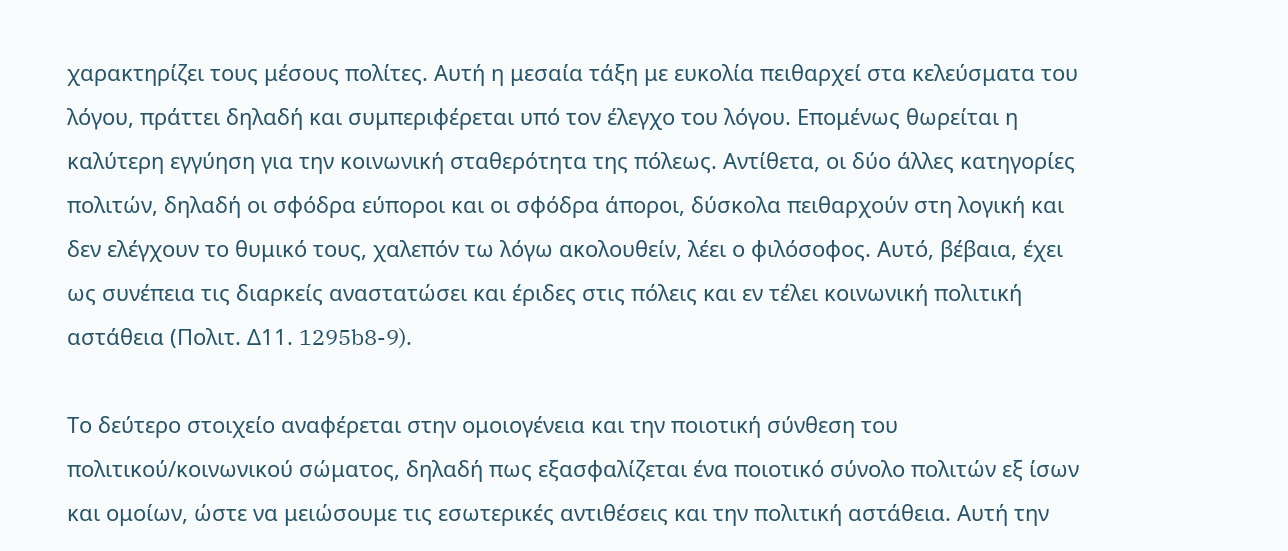χαρακτηρίζει τους μέσους πολίτες. Αυτή η μεσαία τάξη με ευκολία πειθαρχεί στα κελεύσματα του λόγου, πράττει δηλαδή και συμπεριφέρεται υπό τον έλεγχο του λόγου. Επομένως θωρείται η καλύτερη εγγύηση για την κοινωνική σταθερότητα της πόλεως. Αντίθετα, οι δύο άλλες κατηγορίες πολιτών, δηλαδή οι σφόδρα εύποροι και οι σφόδρα άποροι, δύσκολα πειθαρχούν στη λογική και δεν ελέγχουν το θυμικό τους, χαλεπόν τω λόγω ακολουθείν, λέει ο φιλόσοφος. Αυτό, βέβαια, έχει ως συνέπεια τις διαρκείς αναστατώσει και έριδες στις πόλεις και εν τέλει κοινωνική πολιτική αστάθεια (Πολιτ. Δ11. 1295b8-9).

Το δεύτερο στοιχείο αναφέρεται στην ομοιογένεια και την ποιοτική σύνθεση του πολιτικού/κοινωνικού σώματος, δηλαδή πως εξασφαλίζεται ένα ποιοτικό σύνολο πολιτών εξ ίσων και ομοίων, ώστε να μειώσουμε τις εσωτερικές αντιθέσεις και την πολιτική αστάθεια. Αυτή την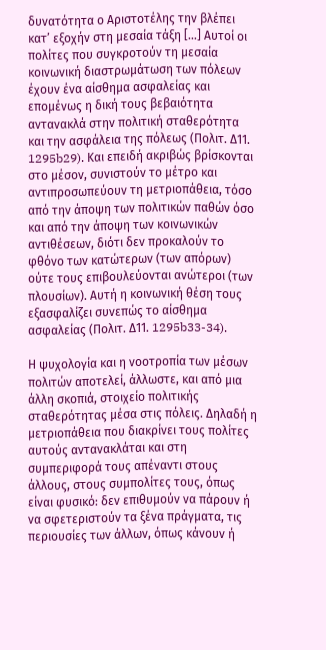δυνατότητα ο Αριστοτέλης την βλέπει κατ’ εξοχήν στη μεσαία τάξη […] Αυτοί οι πολίτες που συγκροτούν τη μεσαία κοινωνική διαστρωμάτωση των πόλεων έχουν ένα αίσθημα ασφαλείας και επομένως η δική τους βεβαιότητα αντανακλά στην πολιτική σταθερότητα και την ασφάλεια της πόλεως (Πολιτ. Δ11. 1295b29). Και επειδή ακριβώς βρίσκονται στο μέσον, συνιστούν το μέτρο και αντιπροσωπεύουν τη μετριοπάθεια, τόσο από την άποψη των πολιτικών παθών όσο και από την άποψη των κοινωνικών αντιθέσεων, διότι δεν προκαλούν το φθόνο των κατώτερων (των απόρων) ούτε τους επιβουλεύονται ανώτεροι (των πλουσίων). Αυτή η κοινωνική θέση τους εξασφαλίζει συνεπώς το αίσθημα ασφαλείας (Πολιτ. Δ11. 1295b33-34).

Η ψυχολογία και η νοοτροπία των μέσων πολιτών αποτελεί, άλλωστε, και από μια άλλη σκοπιά, στοιχείο πολιτικής σταθερότητας μέσα στις πόλεις. Δηλαδή η μετριοπάθεια που διακρίνει τους πολίτες αυτούς αντανακλάται και στη συμπεριφορά τους απέναντι στους άλλους, στους συμπολίτες τους, όπως είναι φυσικό: δεν επιθυμούν να πάρουν ή να σφετεριστούν τα ξένα πράγματα, τις περιουσίες των άλλων, όπως κάνουν ή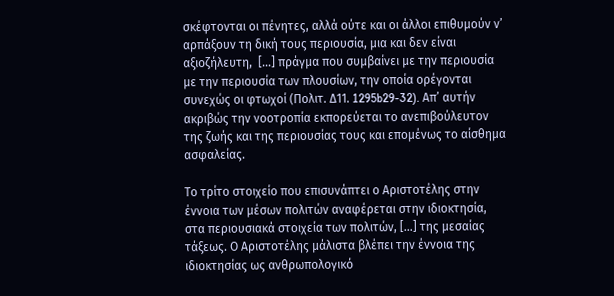σκέφτονται οι πένητες, αλλά ούτε και οι άλλοι επιθυμούν ν’ αρπάξουν τη δική τους περιουσία, μια και δεν είναι αξιοζήλευτη,  […] πράγμα που συμβαίνει με την περιουσία με την περιουσία των πλουσίων, την οποία ορέγονται συνεχώς οι φτωχοί (Πολιτ. Δ11. 1295b29-32). Απ’ αυτήν ακριβώς την νοοτροπία εκπορεύεται το ανεπιβούλευτον της ζωής και της περιουσίας τους και επομένως το αίσθημα ασφαλείας.

Το τρίτο στοιχείο που επισυνάπτει ο Αριστοτέλης στην έννοια των μέσων πολιτών αναφέρεται στην ιδιοκτησία, στα περιουσιακά στοιχεία των πολιτών, […] της μεσαίας τάξεως. Ο Αριστοτέλης μάλιστα βλέπει την έννοια της ιδιοκτησίας ως ανθρωπολογικό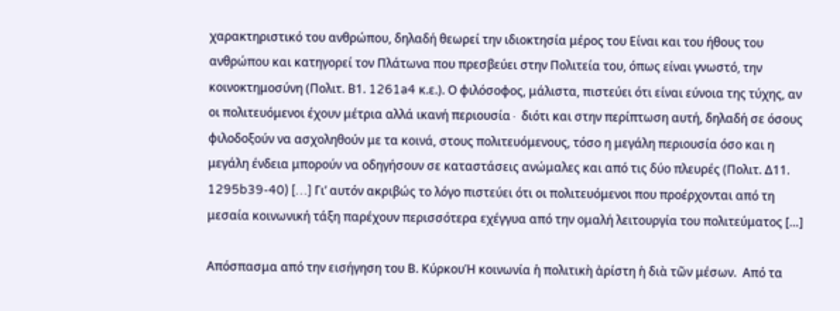χαρακτηριστικό του ανθρώπου, δηλαδή θεωρεί την ιδιοκτησία μέρος του Είναι και του ήθους του ανθρώπου και κατηγορεί τον Πλάτωνα που πρεσβεύει στην Πολιτεία του, όπως είναι γνωστό, την κοινοκτημοσύνη (Πολιτ. Β1. 1261a4 κ.ε.). Ο φιλόσοφος, μάλιστα, πιστεύει ότι είναι εύνοια της τύχης, αν οι πολιτευόμενοι έχουν μέτρια αλλά ικανή περιουσία∙ διότι και στην περίπτωση αυτή, δηλαδή σε όσους φιλοδοξούν να ασχοληθούν με τα κοινά, στους πολιτευόμενους, τόσο η μεγάλη περιουσία όσο και η μεγάλη ένδεια μπορούν να οδηγήσουν σε καταστάσεις ανώμαλες και από τις δύο πλευρές (Πολιτ. Δ11. 1295b39-40) […] Γι’ αυτόν ακριβώς το λόγο πιστεύει ότι οι πολιτευόμενοι που προέρχονται από τη μεσαία κοινωνική τάξη παρέχουν περισσότερα εχέγγυα από την ομαλή λειτουργία του πολιτεύματος […]

Απόσπασμα από την εισήγηση του Β. ΚύρκουἩ κοινωνία ἡ πολιτικὴ ἀρίστη ἡ διὰ τῶν μέσων.  Από τα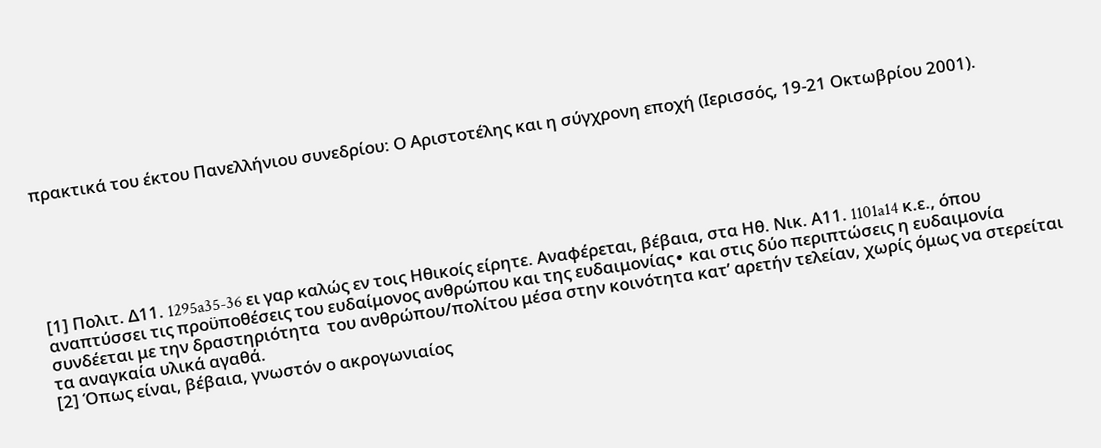πρακτικά του έκτου Πανελλήνιου συνεδρίου: Ο Αριστοτέλης και η σύγχρονη εποχή (Ιερισσός, 19-21 Οκτωβρίου 2001).






[1] Πολιτ. Δ11. 1295a35-36 ει γαρ καλώς εν τοις Ηθικοίς είρητε. Αναφέρεται, βέβαια, στα Ηθ. Νικ. Α11. 1101a14 κ.ε., όπου αναπτύσσει τις προϋποθέσεις του ευδαίμονος ανθρώπου και της ευδαιμονίας∙ και στις δύο περιπτώσεις η ευδαιμονία συνδέεται με την δραστηριότητα  του ανθρώπου/πολίτου μέσα στην κοινότητα κατ’ αρετήν τελείαν, χωρίς όμως να στερείται τα αναγκαία υλικά αγαθά.
[2] Όπως είναι, βέβαια, γνωστόν ο ακρογωνιαίος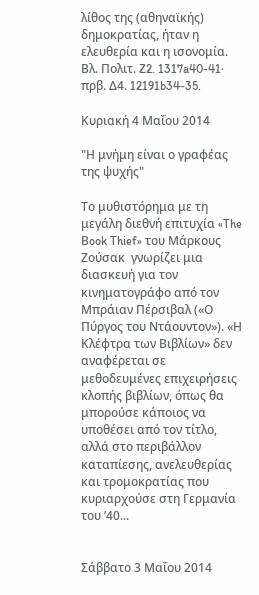λίθος της (αθηναϊκής) δημοκρατίας, ήταν η ελευθερία και η ισονομία. Βλ. Πολιτ. Z2. 1317a40-41∙ πρβ. Δ4. 12191b34-35.

Κυριακή 4 Μαΐου 2014

"Η μνήμη είναι ο γραφέας της ψυχής"

Το μυθιστόρημα με τη μεγάλη διεθνή επιτυχία «The Βook Τhief» του Μάρκους Ζούσακ  γνωρίζει μια διασκευή για τον κινηματογράφο από τον Μπράιαν Πέρσιβαλ («Ο Πύργος του Ντάουντον»). «Η Κλέφτρα των Βιβλίων» δεν αναφέρεται σε μεθοδευμένες επιχειρήσεις κλοπής βιβλίων, όπως θα μπορούσε κάποιος να υποθέσει από τον τίτλο, αλλά στο περιβάλλον καταπίεσης, ανελευθερίας και τρομοκρατίας που κυριαρχούσε στη Γερμανία του ’40...


Σάββατο 3 Μαΐου 2014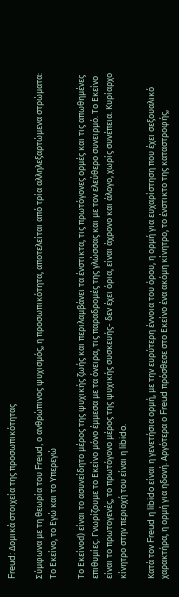Freud: Δομικά στοιχεία της προσωπικότητας

Σύμφωνα με τη θεωρία του Freud, ο ανθρώπινος ψυχισμός, η προσωπικότητα, αποτελείται από τρία αλληλεξαρτώμενα στρώματα: Το Εκείνο, το Εγώ και το Υπερεγώ

Το Εκείνοd) είναι το ασυνείδητο μέρος της ψυχικής ζωής και περιλαμβάνει τα ένστικτα, τις πρωτόγονες ορμές και τις απωθημένες επιθυμίες. Γνωρίζουμε το Εκείνο μόνο έμμεσα με τα όνειρα, τις παραδρομές της γλώσσας και με τον ελεύθερο συνειρμό. Το Εκείνο είναι το πρωτογενές, το πρωτόγονο μέρος της ψυχικής συσκευής- δεν έχει όρια, είναι άχρονο και άλογο, χωρίς συνέπεια. Κυρίαρχο κίνητρο στην περιοχή του είναι η libido.

Κατά τον Freud η libido είναι η γενετήσια ορμή, με την ευρύτερη έννοια του όρου, η ορμή για ευχαρίστηση που έχει σεξουαλικό χαρακτήρα, η ορμή για ηδονή. Αργότερα ο Freud πρόσθεσε στο Εκείνο ένα ακόμη κίνητρο, το ένστικτο της καταστροφής,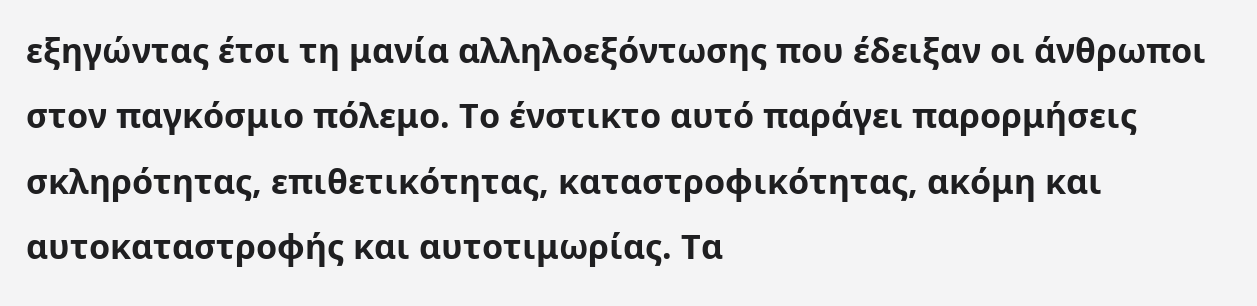εξηγώντας έτσι τη μανία αλληλοεξόντωσης που έδειξαν οι άνθρωποι στον παγκόσμιο πόλεμο. Το ένστικτο αυτό παράγει παρορμήσεις σκληρότητας, επιθετικότητας, καταστροφικότητας, ακόμη και αυτοκαταστροφής και αυτοτιμωρίας. Τα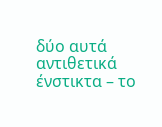δύο αυτά αντιθετικά ένστικτα – το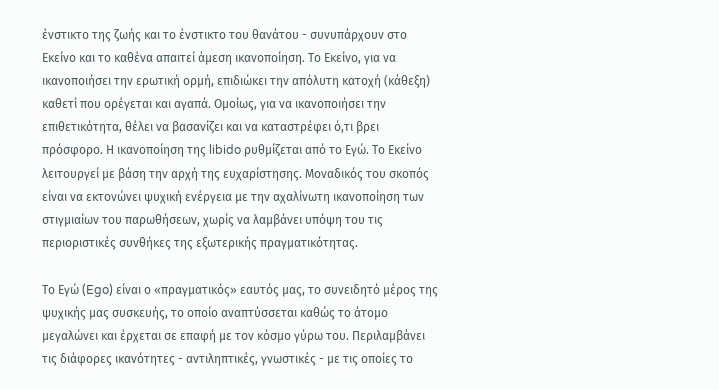ένστικτο της ζωής και το ένστικτο του θανάτου - συνυπάρχουν στο Εκείνο και το καθένα απαιτεί άμεση ικανοποίηση. Το Εκείνο, για να ικανοποιήσει την ερωτική ορμή, επιδιώκει την απόλυτη κατοχή (κάθεξη) καθετί που ορέγεται και αγαπά. Ομοίως, για να ικανοποιήσει την επιθετικότητα, θέλει να βασανίζει και να καταστρέφει ό,τι βρει πρόσφορο. Η ικανοποίηση της libido ρυθμίζεται από το Εγώ. Το Εκείνο λειτουργεί με βάση την αρχή της ευχαρίστησης. Μοναδικός του σκοπός είναι να εκτονώνει ψυχική ενέργεια με την αχαλίνωτη ικανοποίηση των στιγμιαίων του παρωθήσεων, χωρίς να λαμβάνει υπόψη του τις περιοριστικές συνθήκες της εξωτερικής πραγματικότητας.

Το Εγώ (Ego) είναι ο «πραγματικός» εαυτός μας, το συνειδητό μέρος της ψυχικής μας συσκευής, το οποίο αναπτύσσεται καθώς το άτομο μεγαλώνει και έρχεται σε επαφή με τον κόσμο γύρω του. Περιλαμβάνει τις διάφορες ικανότητες - αντιληπτικές, γνωστικές - με τις οποίες το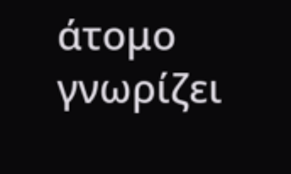άτομο γνωρίζει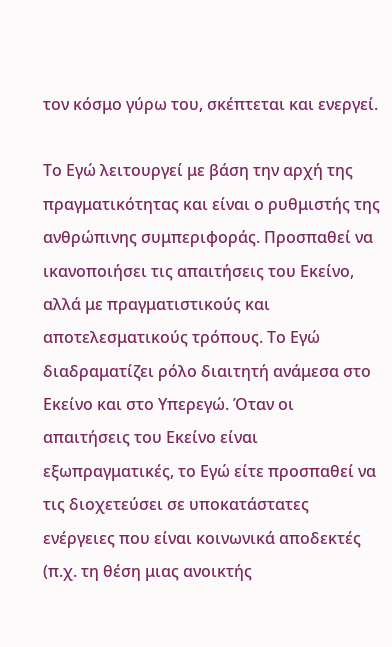τον κόσμο γύρω του, σκέπτεται και ενεργεί.

Το Εγώ λειτουργεί με βάση την αρχή της πραγματικότητας και είναι ο ρυθμιστής της ανθρώπινης συμπεριφοράς. Προσπαθεί να ικανοποιήσει τις απαιτήσεις του Εκείνο, αλλά με πραγματιστικούς και αποτελεσματικούς τρόπους. Το Εγώ διαδραματίζει ρόλο διαιτητή ανάμεσα στο Εκείνο και στο Υπερεγώ. Όταν οι απαιτήσεις του Εκείνο είναι εξωπραγματικές, το Εγώ είτε προσπαθεί να τις διοχετεύσει σε υποκατάστατες ενέργειες που είναι κοινωνικά αποδεκτές (π.χ. τη θέση μιας ανοικτής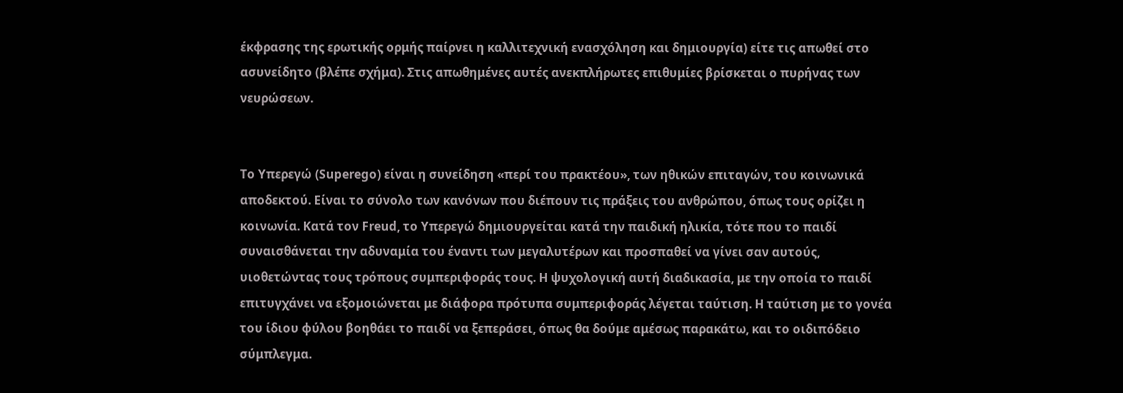έκφρασης της ερωτικής ορμής παίρνει η καλλιτεχνική ενασχόληση και δημιουργία) είτε τις απωθεί στο ασυνείδητο (βλέπε σχήμα). Στις απωθημένες αυτές ανεκπλήρωτες επιθυμίες βρίσκεται ο πυρήνας των νευρώσεων.


Το Υπερεγώ (Superego) είναι η συνείδηση «περί του πρακτέου», των ηθικών επιταγών, του κοινωνικά αποδεκτού. Είναι το σύνολο των κανόνων που διέπουν τις πράξεις του ανθρώπου, όπως τους ορίζει η κοινωνία. Κατά τον Freud, το Υπερεγώ δημιουργείται κατά την παιδική ηλικία, τότε που το παιδί συναισθάνεται την αδυναμία του έναντι των μεγαλυτέρων και προσπαθεί να γίνει σαν αυτούς, υιοθετώντας τους τρόπους συμπεριφοράς τους. Η ψυχολογική αυτή διαδικασία, με την οποία το παιδί επιτυγχάνει να εξομοιώνεται με διάφορα πρότυπα συμπεριφοράς λέγεται ταύτιση. Η ταύτιση με το γονέα του ίδιου φύλου βοηθάει το παιδί να ξεπεράσει, όπως θα δούμε αμέσως παρακάτω, και το οιδιπόδειο σύμπλεγμα.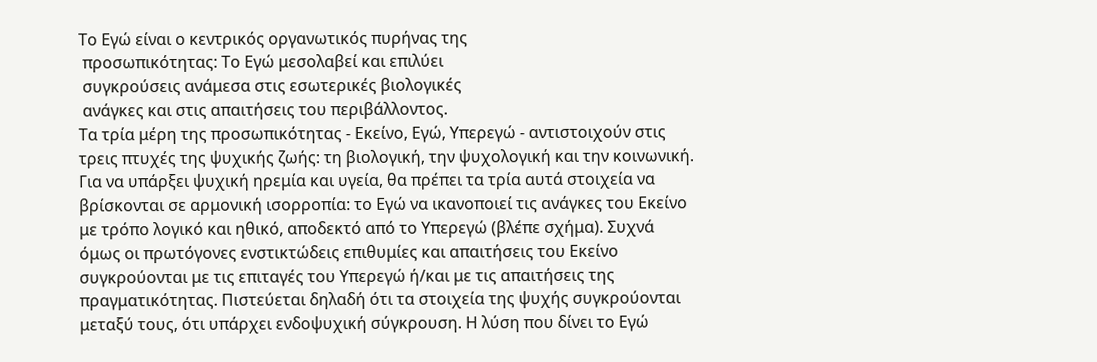Το Εγώ είναι ο κεντρικός οργανωτικός πυρήνας της
 προσωπικότητας: Το Εγώ μεσολαβεί και επιλύει
 συγκρούσεις ανάμεσα στις εσωτερικές βιολογικές
 ανάγκες και στις απαιτήσεις του περιβάλλοντος.
Τα τρία μέρη της προσωπικότητας - Εκείνο, Εγώ, Υπερεγώ - αντιστοιχούν στις τρεις πτυχές της ψυχικής ζωής: τη βιολογική, την ψυχολογική και την κοινωνική. Για να υπάρξει ψυχική ηρεμία και υγεία, θα πρέπει τα τρία αυτά στοιχεία να βρίσκονται σε αρμονική ισορροπία: το Εγώ να ικανοποιεί τις ανάγκες του Εκείνο με τρόπο λογικό και ηθικό, αποδεκτό από το Υπερεγώ (βλέπε σχήμα). Συχνά όμως οι πρωτόγονες ενστικτώδεις επιθυμίες και απαιτήσεις του Εκείνο συγκρούονται με τις επιταγές του Υπερεγώ ή/και με τις απαιτήσεις της πραγματικότητας. Πιστεύεται δηλαδή ότι τα στοιχεία της ψυχής συγκρούονται μεταξύ τους, ότι υπάρχει ενδοψυχική σύγκρουση. Η λύση που δίνει το Εγώ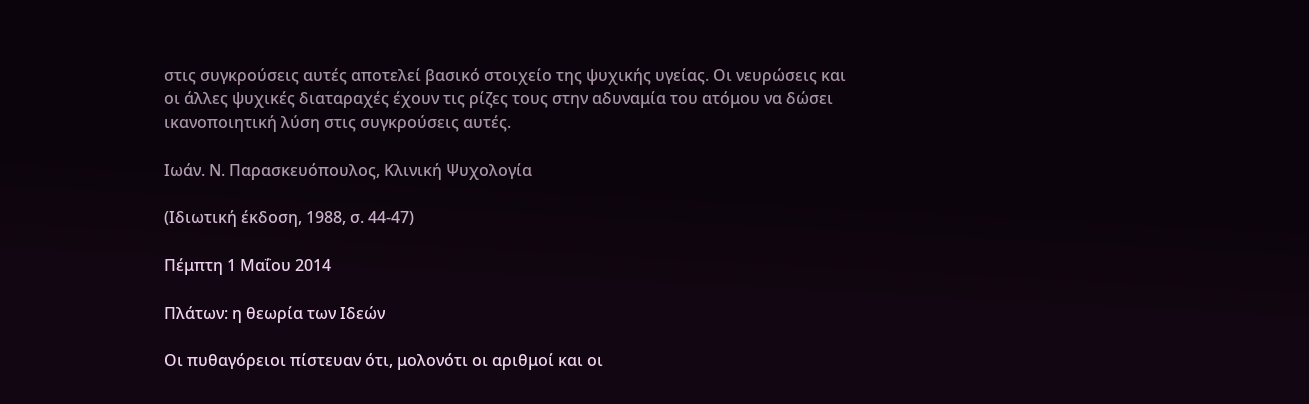στις συγκρούσεις αυτές αποτελεί βασικό στοιχείο της ψυχικής υγείας. Οι νευρώσεις και οι άλλες ψυχικές διαταραχές έχουν τις ρίζες τους στην αδυναμία του ατόμου να δώσει ικανοποιητική λύση στις συγκρούσεις αυτές.

Ιωάν. Ν. Παρασκευόπουλος, Κλινική Ψυχολογία

(Ιδιωτική έκδοση, 1988, σ. 44-47)

Πέμπτη 1 Μαΐου 2014

Πλάτων: η θεωρία των Ιδεών

Οι πυθαγόρειοι πίστευαν ότι, μολονότι οι αριθμοί και οι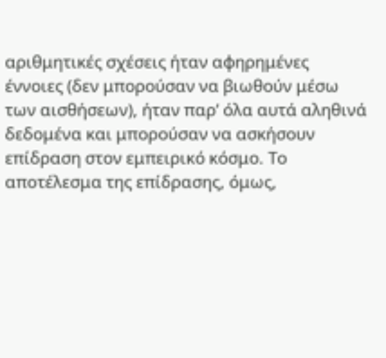αριθμητικές σχέσεις ήταν αφηρημένες έννοιες (δεν μπορούσαν να βιωθούν μέσω των αισθήσεων), ήταν παρ’ όλα αυτά αληθινά δεδομένα και μπορούσαν να ασκήσουν επίδραση στον εμπειρικό κόσμο. Το αποτέλεσμα της επίδρασης, όμως,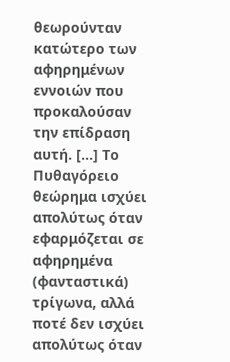θεωρούνταν κατώτερο των αφηρημένων εννοιών που προκαλούσαν την επίδραση αυτή. […] Το Πυθαγόρειο θεώρημα ισχύει απολύτως όταν εφαρμόζεται σε αφηρημένα (φανταστικά) τρίγωνα, αλλά ποτέ δεν ισχύει απολύτως όταν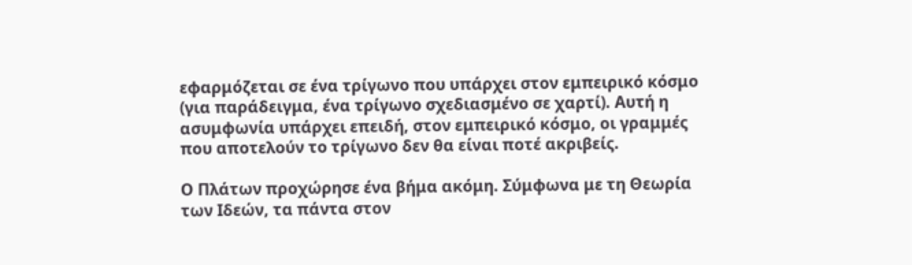εφαρμόζεται σε ένα τρίγωνο που υπάρχει στον εμπειρικό κόσμο (για παράδειγμα, ένα τρίγωνο σχεδιασμένο σε χαρτί). Αυτή η ασυμφωνία υπάρχει επειδή, στον εμπειρικό κόσμο, οι γραμμές που αποτελούν το τρίγωνο δεν θα είναι ποτέ ακριβείς.

Ο Πλάτων προχώρησε ένα βήμα ακόμη. Σύμφωνα με τη Θεωρία των Ιδεών, τα πάντα στον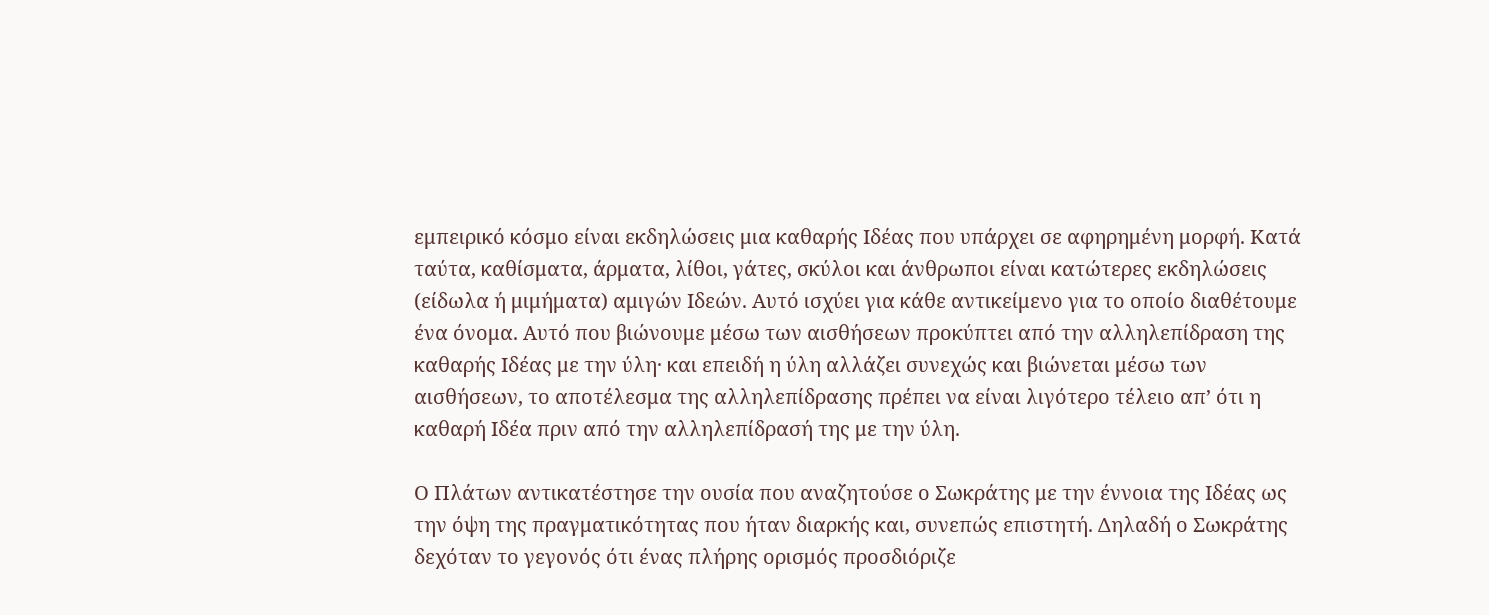εμπειρικό κόσμο είναι εκδηλώσεις μια καθαρής Ιδέας που υπάρχει σε αφηρημένη μορφή. Κατά ταύτα, καθίσματα, άρματα, λίθοι, γάτες, σκύλοι και άνθρωποι είναι κατώτερες εκδηλώσεις (είδωλα ή μιμήματα) αμιγών Ιδεών. Αυτό ισχύει για κάθε αντικείμενο για το οποίο διαθέτουμε ένα όνομα. Αυτό που βιώνουμε μέσω των αισθήσεων προκύπτει από την αλληλεπίδραση της καθαρής Ιδέας με την ύλη· και επειδή η ύλη αλλάζει συνεχώς και βιώνεται μέσω των αισθήσεων, το αποτέλεσμα της αλληλεπίδρασης πρέπει να είναι λιγότερο τέλειο απ’ ότι η καθαρή Ιδέα πριν από την αλληλεπίδρασή της με την ύλη.

Ο Πλάτων αντικατέστησε την ουσία που αναζητούσε ο Σωκράτης με την έννοια της Ιδέας ως την όψη της πραγματικότητας που ήταν διαρκής και, συνεπώς επιστητή. Δηλαδή ο Σωκράτης δεχόταν το γεγονός ότι ένας πλήρης ορισμός προσδιόριζε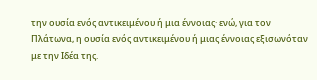την ουσία ενός αντικειμένου ή μια έννοιας· ενώ, για τον Πλάτωνα, η ουσία ενός αντικειμένου ή μιας έννοιας εξισωνόταν με την Ιδέα της.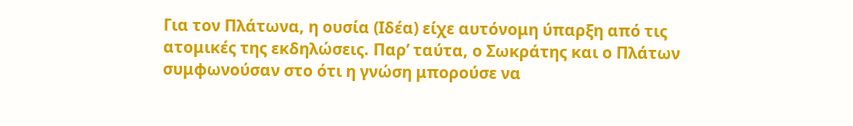Για τον Πλάτωνα, η ουσία (Ιδέα) είχε αυτόνομη ύπαρξη από τις ατομικές της εκδηλώσεις. Παρ’ ταύτα, ο Σωκράτης και ο Πλάτων συμφωνούσαν στο ότι η γνώση μπορούσε να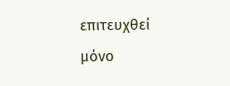επιτευχθεί μόνο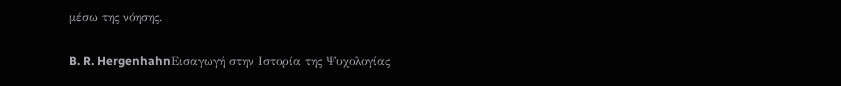μέσω της νόησης.

B. R. HergenhahnΕισαγωγή στην Ιστορία της Ψυχολογίας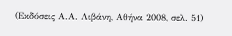(Εκδόσεις Α.Α. Λιβάνη, Αθήνα 2008, σελ. 51)